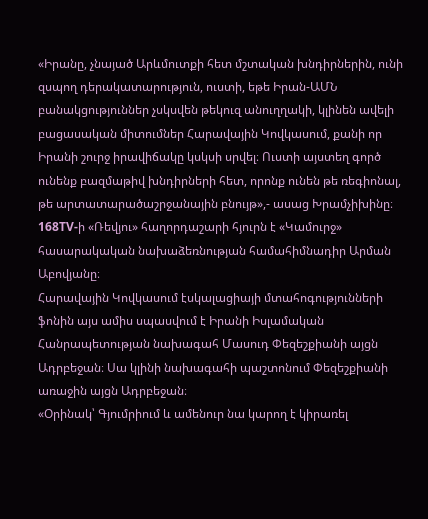«Իրանը, չնայած Արևմուտքի հետ մշտական խնդիրներին, ունի զսպող դերակատարություն, ուստի, եթե Իրան-ԱՄՆ բանակցություններ չսկսվեն թեկուզ անուղղակի, կլինեն ավելի բացասական միտումներ Հարավային Կովկասում, քանի որ Իրանի շուրջ իրավիճակը կսկսի սրվել։ Ուստի այստեղ գործ ունենք բազմաթիվ խնդիրների հետ, որոնք ունեն թե ռեգիոնալ, թե արտատարածաշրջանային բնույթ»,- ասաց Խրամչիխինը։
168TV-ի «Ռեվյու» հաղորդաշարի հյուրն է «Կամուրջ» հասարակական նախաձեռնության համահիմնադիր Արման Աբովյանը։
Հարավային Կովկասում էսկալացիայի մտահոգությունների ֆոնին այս ամիս սպասվում է Իրանի Իսլամական Հանրապետության նախագահ Մասուդ Փեզեշքիանի այցն Ադրբեջան։ Սա կլինի նախագահի պաշտոնում Փեզեշքիանի առաջին այցն Ադրբեջան։
«Օրինակ՝ Գյումրիում և ամենուր նա կարող է կիրառել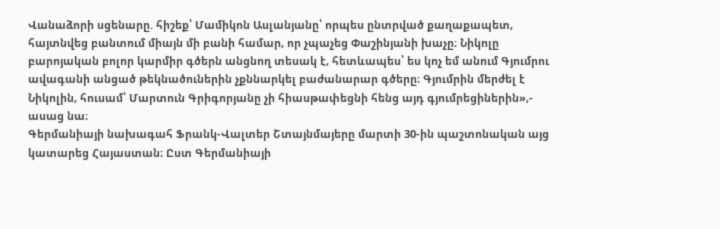Վանաձորի սցենարը. հիշեք՝ Մամիկոն Ասլանյանը՝ որպես ընտրված քաղաքապետ, հայտնվեց բանտում միայն մի բանի համար, որ չպաչեց Փաշինյանի խաչը։ Նիկոլը բարոյական բոլոր կարմիր գծերն անցնող տեսակ է, հետևապես՝ ես կոչ եմ անում Գյումրու ավագանի անցած թեկնածուներին չքննարկել բաժանարար գծերը։ Գյումրին մերժել է Նիկոլին, հուսամ՝ Մարտուն Գրիգորյանը չի հիասթափեցնի հենց այդ գյումրեցիներին»,- ասաց նա։
Գերմանիայի նախագահ Ֆրանկ-Վալտեր Շտայնմայերը մարտի 30-ին պաշտոնական այց կատարեց Հայաստան։ Ըստ Գերմանիայի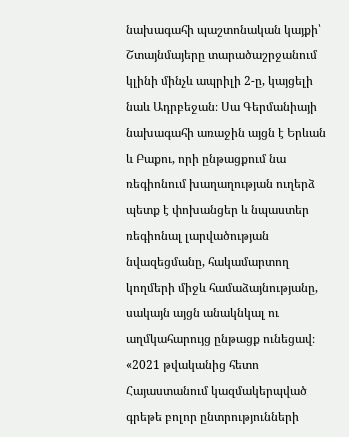նախագահի պաշտոնական կայքի՝ Շտայնմայերը տարածաշրջանում կլինի մինչև ապրիլի 2-ը, կայցելի նաև Ադրբեջան։ Սա Գերմանիայի նախագահի առաջին այցն է Երևան և Բաքու, որի ընթացքում նա ռեգիոնում խաղաղության ուղերձ պետք է փոխանցեր և նպաստեր ռեգիոնալ լարվածության նվազեցմանը, հակամարտող կողմերի միջև համաձայնությանը, սակայն այցն անակնկալ ու աղմկահարույց ընթացք ունեցավ։
«2021 թվականից հետո Հայաստանում կազմակերպված գրեթե բոլոր ընտրությունների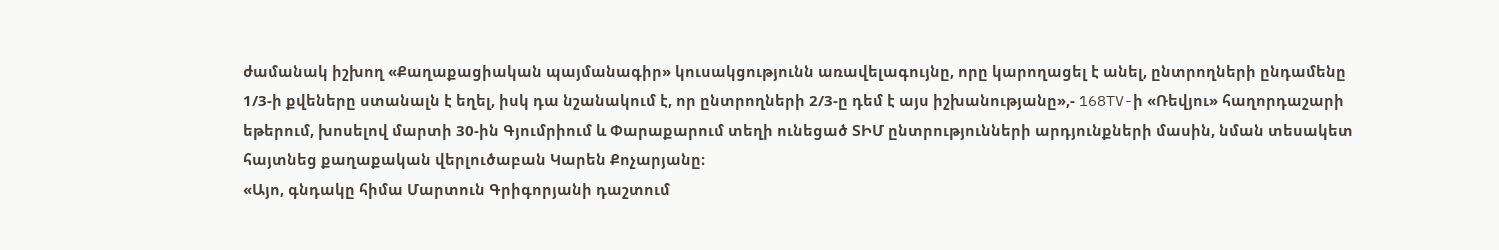ժամանակ իշխող «Քաղաքացիական պայմանագիր» կուսակցությունն առավելագույնը, որը կարողացել է անել, ընտրողների ընդամենը 1/3-ի քվեները ստանալն է եղել, իսկ դա նշանակում է, որ ընտրողների 2/3-ը դեմ է այս իշխանությանը»,- 168TV-ի «Ռեվյու» հաղորդաշարի եթերում, խոսելով մարտի 30-ին Գյումրիում և Փարաքարում տեղի ունեցած ՏԻՄ ընտրությունների արդյունքների մասին, նման տեսակետ հայտնեց քաղաքական վերլուծաբան Կարեն Քոչարյանը։
«Այո, գնդակը հիմա Մարտուն Գրիգորյանի դաշտում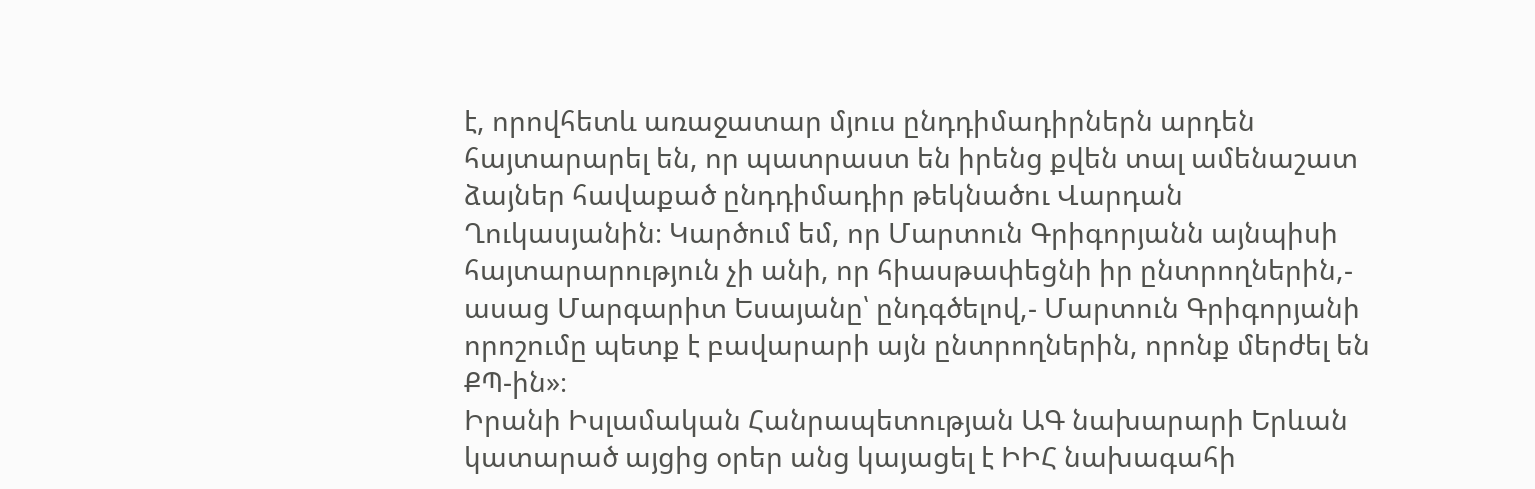է, որովհետև առաջատար մյուս ընդդիմադիրներն արդեն հայտարարել են, որ պատրաստ են իրենց քվեն տալ ամենաշատ ձայներ հավաքած ընդդիմադիր թեկնածու Վարդան Ղուկասյանին։ Կարծում եմ, որ Մարտուն Գրիգորյանն այնպիսի հայտարարություն չի անի, որ հիասթափեցնի իր ընտրողներին,- ասաց Մարգարիտ Եսայանը՝ ընդգծելով,- Մարտուն Գրիգորյանի որոշումը պետք է բավարարի այն ընտրողներին, որոնք մերժել են ՔՊ-ին»։
Իրանի Իսլամական Հանրապետության ԱԳ նախարարի Երևան կատարած այցից օրեր անց կայացել է ԻԻՀ նախագահի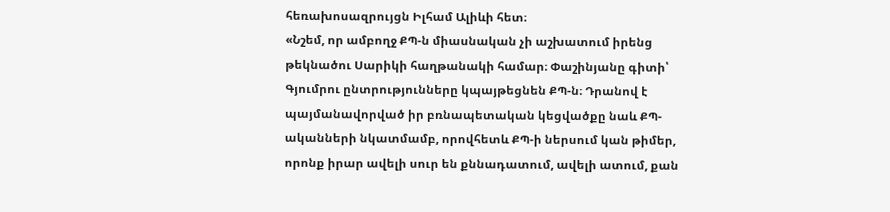հեռախոսազրույցն Իլհամ Ալիևի հետ։
«Նշեմ, որ ամբողջ ՔՊ-ն միասնական չի աշխատում իրենց թեկնածու Սարիկի հաղթանակի համար։ Փաշինյանը գիտի՝ Գյումրու ընտրությունները կպայթեցնեն ՔՊ-ն։ Դրանով է պայմանավորված իր բռնապետական կեցվածքը նաև ՔՊ-ականների նկատմամբ, որովհետև ՔՊ-ի ներսում կան թիմեր, որոնք իրար ավելի սուր են քննադատում, ավելի ատում, քան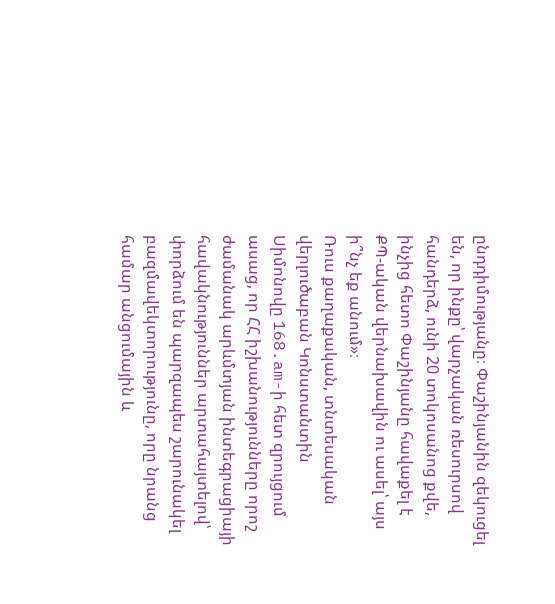ընդդիմությանը։ Փաշինյանին զեկուցել են, որ ինքը՝ վարչական ռեսուրսով հանդերձ, ունի 20 տոկոսանոց քվե, ինչից հետո Փաշինյանը հավաքել է ՔՊ-ական վերնախավին ու ասել՝ այս ի՞նչ եք անում»։
Ռուս քաղաքական, տնտեսական վերլուծաբան Կոնստանտին Սիմոնովը 168.am-ի հետ զրույցում ասաց, որ ՀՀ իշխանությունները որոշ ժամանակ արևմտյան ինտեգրացիայի հավակնություններ արտահայտելով՝ փորձում են պարզապես շարունակել բազմավեկտորությունը, որը նրանց համար անցումային և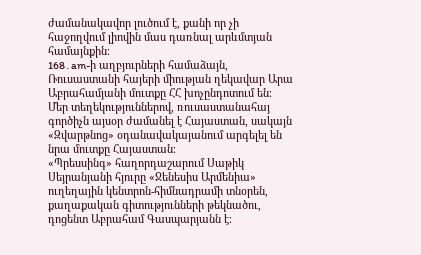ժամանակավոր լուծում է, քանի որ չի հաջողվում լիովին մաս դառնալ արևմտյան համայնքին։
168․am-ի աղբյուրների համաձայն, Ռուսաստանի հայերի միության ղեկավար Արա Աբրահամյանի մուտքը ՀՀ խոչընդոտում են։ Մեր տեղեկություններով, ռուսաստանահայ գործիչն այսօր ժամանել է Հայաստան, սակայն «Զվարթնոց» օդանավակայանում արգելել են նրա մուտքը Հայաստան։
«Պրեսսինգ» հաղորդաշարում Սաթիկ Սեյրանյանի հյուրը «Ջենեսիս Արմենիա» ուղեղային կենտրոն-հիմնադրամի տնօրեն, քաղաքական գիտությունների թեկնածու, դոցենտ Աբրահամ Գասպարյանն է։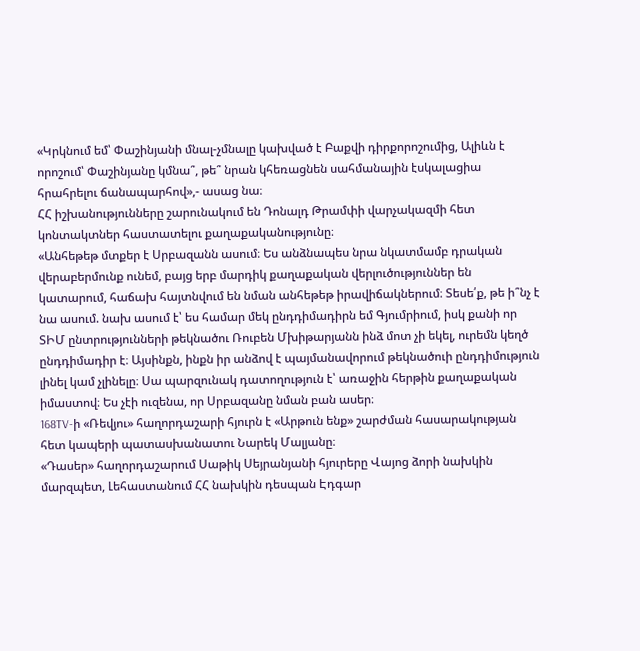«Կրկնում եմ՝ Փաշինյանի մնալ-չմնալը կախված է Բաքվի դիրքորոշումից, Ալիևն է որոշում՝ Փաշինյանը կմնա՞, թե՞ նրան կհեռացնեն սահմանային էսկալացիա հրահրելու ճանապարհով»,- ասաց նա։
ՀՀ իշխանությունները շարունակում են Դոնալդ Թրամփի վարչակազմի հետ կոնտակտներ հաստատելու քաղաքականությունը։
«Անհեթեթ մտքեր է Սրբազանն ասում։ Ես անձնապես նրա նկատմամբ դրական վերաբերմունք ունեմ, բայց երբ մարդիկ քաղաքական վերլուծություններ են կատարում, հաճախ հայտնվում են նման անհեթեթ իրավիճակներում։ Տեսե՛ք, թե ի՞նչ է նա ասում. նախ ասում է՝ ես համար մեկ ընդդիմադիրն եմ Գյումրիում, իսկ քանի որ ՏԻՄ ընտրությունների թեկնածու Ռուբեն Մխիթարյանն ինձ մոտ չի եկել, ուրեմն կեղծ ընդդիմադիր է։ Այսինքն, ինքն իր անձով է պայմանավորում թեկնածուի ընդդիմություն լինել կամ չլինելը։ Սա պարզունակ դատողություն է՝ առաջին հերթին քաղաքական իմաստով։ Ես չէի ուզենա, որ Սրբազանը նման բան ասեր։
168TV-ի «Ռեվյու» հաղորդաշարի հյուրն է «Արթուն ենք» շարժման հասարակության հետ կապերի պատասխանատու Նարեկ Մալյանը։
«Դասեր» հաղորդաշարում Սաթիկ Սեյրանյանի հյուրերը Վայոց ձորի նախկին մարզպետ, Լեհաստանում ՀՀ նախկին դեսպան Էդգար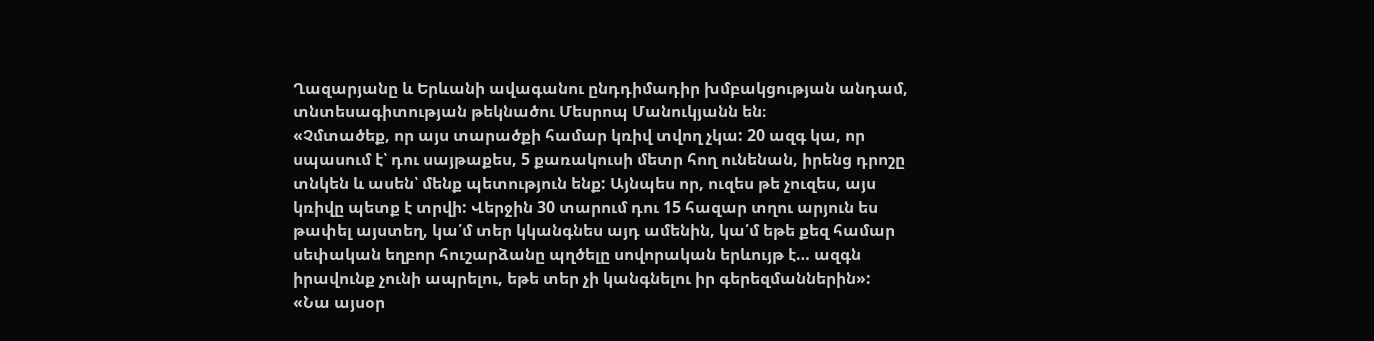Ղազարյանը և Երևանի ավագանու ընդդիմադիր խմբակցության անդամ, տնտեսագիտության թեկնածու Մեսրոպ Մանուկյանն են։
«Չմտածեք, որ այս տարածքի համար կռիվ տվող չկա: 20 ազգ կա, որ սպասում է՝ դու սայթաքես, 5 քառակուսի մետր հող ունենան, իրենց դրոշը տնկեն և ասեն՝ մենք պետություն ենք: Այնպես որ, ուզես թե չուզես, այս կռիվը պետք է տրվի: Վերջին 30 տարում դու 15 հազար տղու արյուն ես թափել այստեղ, կա՛մ տեր կկանգնես այդ ամենին, կա՛մ եթե քեզ համար սեփական եղբոր հուշարձանը պղծելը սովորական երևույթ է… ազգն իրավունք չունի ապրելու, եթե տեր չի կանգնելու իր գերեզմաններին»:
«Նա այսօր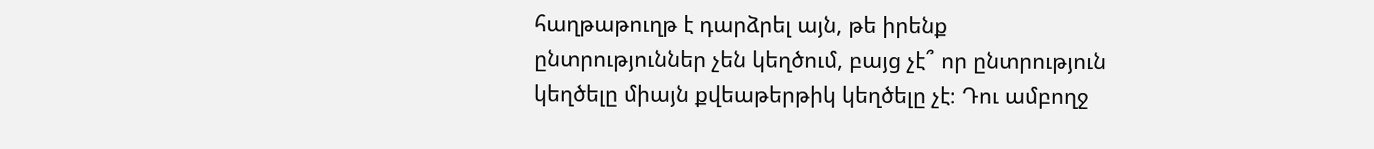հաղթաթուղթ է դարձրել այն, թե իրենք ընտրություններ չեն կեղծում, բայց չէ՞ որ ընտրություն կեղծելը միայն քվեաթերթիկ կեղծելը չէ։ Դու ամբողջ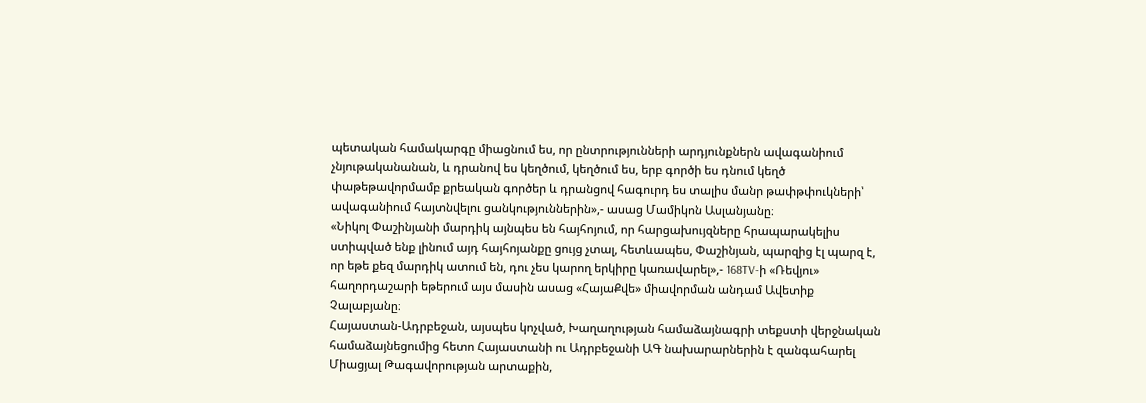պետական համակարգը միացնում ես, որ ընտրությունների արդյունքներն ավագանիում չնյութականանան, և դրանով ես կեղծում, կեղծում ես, երբ գործի ես դնում կեղծ փաթեթավորմամբ քրեական գործեր և դրանցով հագուրդ ես տալիս մանր թափթփուկների՝ ավագանիում հայտնվելու ցանկություններին»,- ասաց Մամիկոն Ասլանյանը։
«Նիկոլ Փաշինյանի մարդիկ այնպես են հայհոյում, որ հարցախույզները հրապարակելիս ստիպված ենք լինում այդ հայհոյանքը ցույց չտալ, հետևապես, Փաշինյան, պարզից էլ պարզ է, որ եթե քեզ մարդիկ ատում են, դու չես կարող երկիրը կառավարել»,- 168TV-ի «Ռեվյու» հաղորդաշարի եթերում այս մասին ասաց «ՀայաՔվե» միավորման անդամ Ավետիք Չալաբյանը։
Հայաստան-Ադրբեջան, այսպես կոչված, Խաղաղության համաձայնագրի տեքստի վերջնական համաձայնեցումից հետո Հայաստանի ու Ադրբեջանի ԱԳ նախարարներին է զանգահարել Միացյալ Թագավորության արտաքին,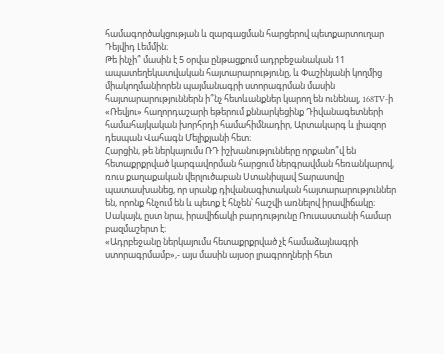համագործակցության և զարգացման հարցերով պետքարտուղար Դեյվիդ Լեմմին։
Թե ինչի՞ մասին է 5 օրվա ընթացքում ադրբեջանական 11 ապատեղեկատվական հայտարարությունը, և Փաշինյանի կողմից միակողմանիորեն պայմանագրի ստորագրման մասին հայտարարություններն ի՞նչ հետևանքներ կարող են ունենալ, 168TV-ի «Ռեվյու» հաղորդաշարի եթերում քննարկեցինք Դիվանագետների համահայկական խորհրդի համահիմնադիր, Արտակարգ և լիազոր դեսպան Վահագն Մելիքյանի հետ։
Հարցին, թե ներկայումս ՌԴ իշխանությունները որքանո՞վ են հետաքրքրված կարգավորման հարցում ներգրավման հեռանկարով, ռուս քաղաքական վերլուծաբան Ստանիսլավ Տարասովը պատասխանեց, որ սրանք դիվանագիտական հայտարարություններ են, որոնք հնչում են և պետք է հնչեն՝ հաշվի առնելով իրավիճակը։ Սակայն, ըստ նրա, իրավիճակի բարդությունը Ռուսաստանի համար բազմաշերտ է։
«Ադրբեջանը ներկայումս հետաքրքրված չէ համաձայնագրի ստորագրմամբ»,- այս մասին այսօր լրագրողների հետ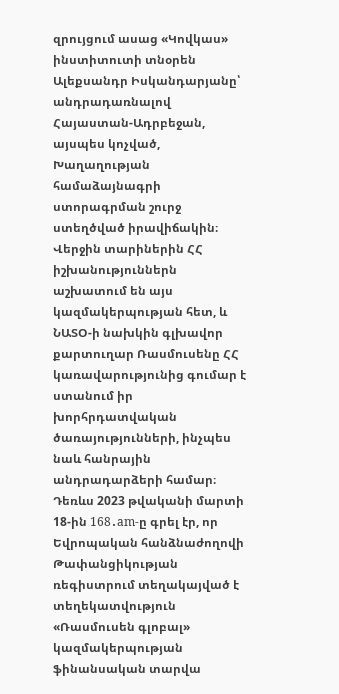զրույցում ասաց «Կովկաս» ինստիտուտի տնօրեն Ալեքսանդր Իսկանդարյանը՝ անդրադառնալով Հայաստան-Ադրբեջան, այսպես կոչված, Խաղաղության համաձայնագրի ստորագրման շուրջ ստեղծված իրավիճակին։
Վերջին տարիներին ՀՀ իշխանություններն աշխատում են այս կազմակերպության հետ, և ՆԱՏՕ-ի նախկին գլխավոր քարտուղար Ռասմուսենը ՀՀ կառավարությունից գումար է ստանում իր խորհրդատվական ծառայությունների, ինչպես նաև հանրային անդրադարձերի համար։ Դեռևս 2023 թվականի մարտի 18-ին 168․am-ը գրել էր, որ Եվրոպական հանձնաժողովի Թափանցիկության ռեգիստրում տեղակայված է տեղեկատվություն «Ռասմուսեն գլոբալ» կազմակերպության ֆինանսական տարվա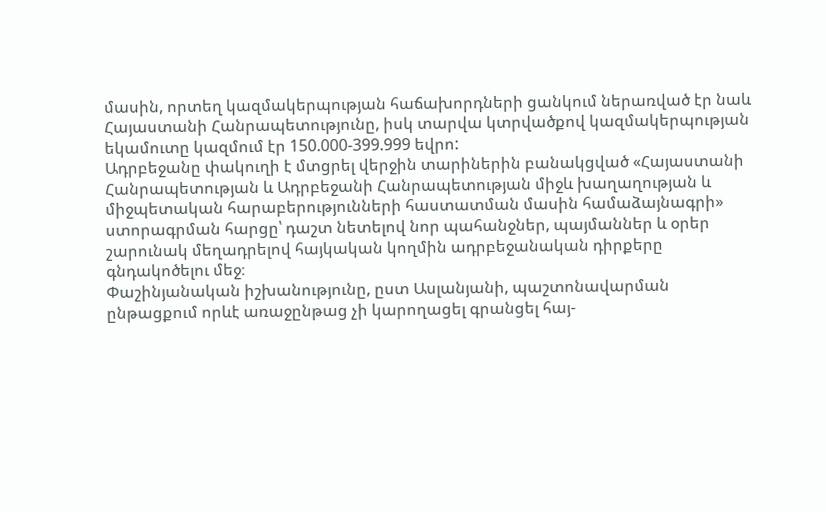մասին, որտեղ կազմակերպության հաճախորդների ցանկում ներառված էր նաև Հայաստանի Հանրապետությունը, իսկ տարվա կտրվածքով կազմակերպության եկամուտը կազմում էր 150.000-399.999 եվրո:
Ադրբեջանը փակուղի է մտցրել վերջին տարիներին բանակցված «Հայաստանի Հանրապետության և Ադրբեջանի Հանրապետության միջև խաղաղության և միջպետական հարաբերությունների հաստատման մասին համաձայնագրի» ստորագրման հարցը՝ դաշտ նետելով նոր պահանջներ, պայմաններ և օրեր շարունակ մեղադրելով հայկական կողմին ադրբեջանական դիրքերը գնդակոծելու մեջ։
Փաշինյանական իշխանությունը, ըստ Ասլանյանի, պաշտոնավարման ընթացքում որևէ առաջընթաց չի կարողացել գրանցել հայ-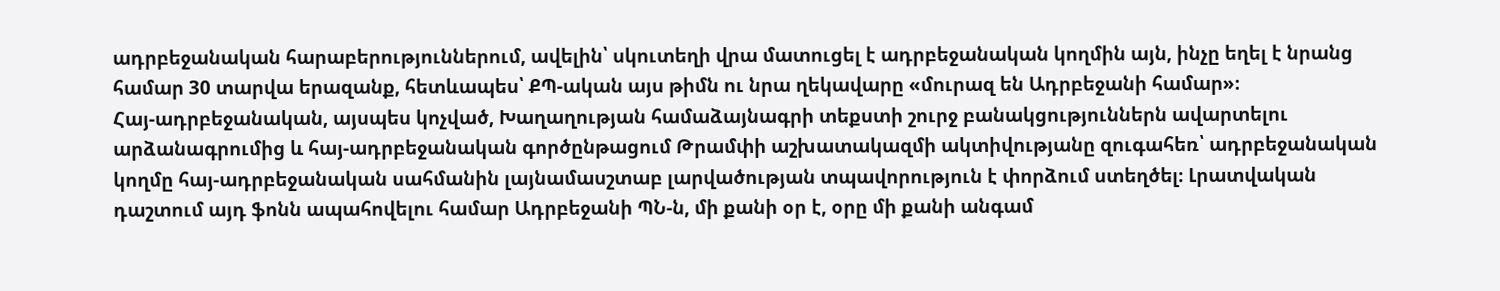ադրբեջանական հարաբերություններում, ավելին՝ սկուտեղի վրա մատուցել է ադրբեջանական կողմին այն, ինչը եղել է նրանց համար 30 տարվա երազանք, հետևապես՝ ՔՊ-ական այս թիմն ու նրա ղեկավարը «մուրազ են Ադրբեջանի համար»։
Հայ-ադրբեջանական, այսպես կոչված, Խաղաղության համաձայնագրի տեքստի շուրջ բանակցություններն ավարտելու արձանագրումից և հայ-ադրբեջանական գործընթացում Թրամփի աշխատակազմի ակտիվությանը զուգահեռ՝ ադրբեջանական կողմը հայ-ադրբեջանական սահմանին լայնամասշտաբ լարվածության տպավորություն է փորձում ստեղծել։ Լրատվական դաշտում այդ ֆոնն ապահովելու համար Ադրբեջանի ՊՆ-ն, մի քանի օր է, օրը մի քանի անգամ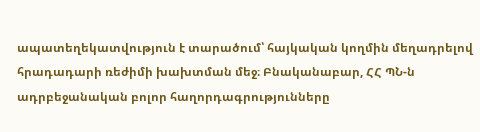ապատեղեկատվություն է տարածում՝ հայկական կողմին մեղադրելով հրադադարի ռեժիմի խախտման մեջ։ Բնականաբար, ՀՀ ՊՆ-ն ադրբեջանական բոլոր հաղորդագրությունները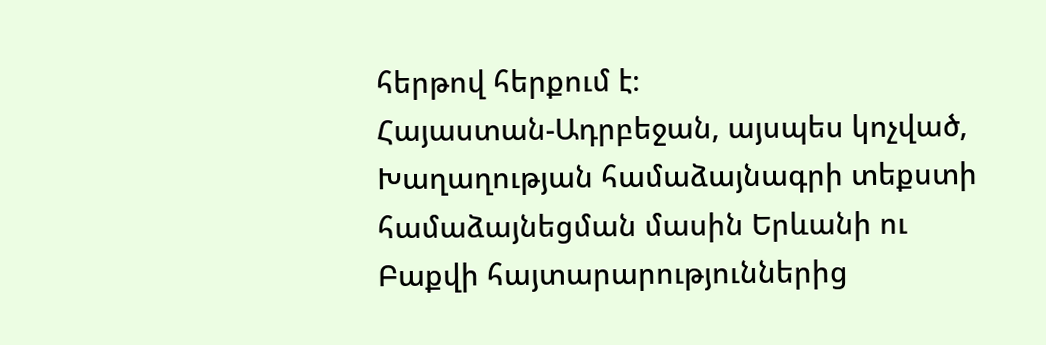հերթով հերքում է։
Հայաստան-Ադրբեջան, այսպես կոչված, Խաղաղության համաձայնագրի տեքստի համաձայնեցման մասին Երևանի ու Բաքվի հայտարարություններից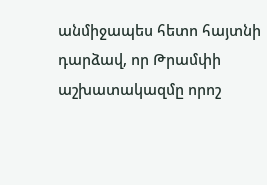անմիջապես հետո հայտնի դարձավ, որ Թրամփի աշխատակազմը որոշ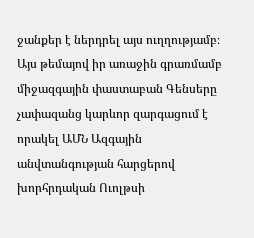ջանքեր է ներդրել այս ուղղությամբ։
Այս թեմայով իր առաջին գրառմամբ միջազգային փաստաբան Գենսերը չափազանց կարևոր զարգացում է որակել ԱՄՆ Ազգային անվտանգության հարցերով խորհրդական Ուոլթսի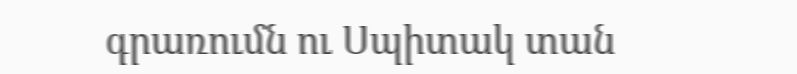գրառումն ու Սպիտակ տան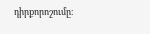դիրքորոշումը։